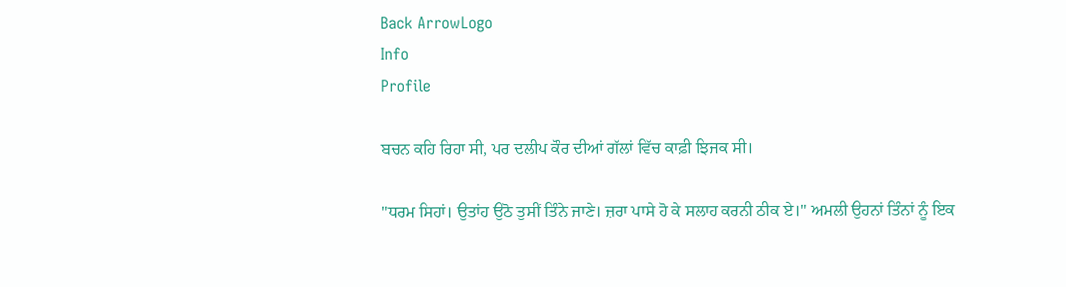Back ArrowLogo
Info
Profile

ਬਚਨ ਕਹਿ ਰਿਹਾ ਸੀ, ਪਰ ਦਲੀਪ ਕੌਰ ਦੀਆਂ ਗੱਲਾਂ ਵਿੱਚ ਕਾਫ਼ੀ ਝਿਜਕ ਸੀ।

"ਧਰਮ ਸਿਹਾਂ। ਉਤਾਂਹ ਉਠੋ ਤੁਸੀਂ ਤਿੰਨੇ ਜਾਣੇ। ਜ਼ਰਾ ਪਾਸੇ ਹੋ ਕੇ ਸਲਾਹ ਕਰਨੀ ਠੀਕ ਏ।" ਅਮਲੀ ਉਹਨਾਂ ਤਿੰਨਾਂ ਨੂੰ ਇਕ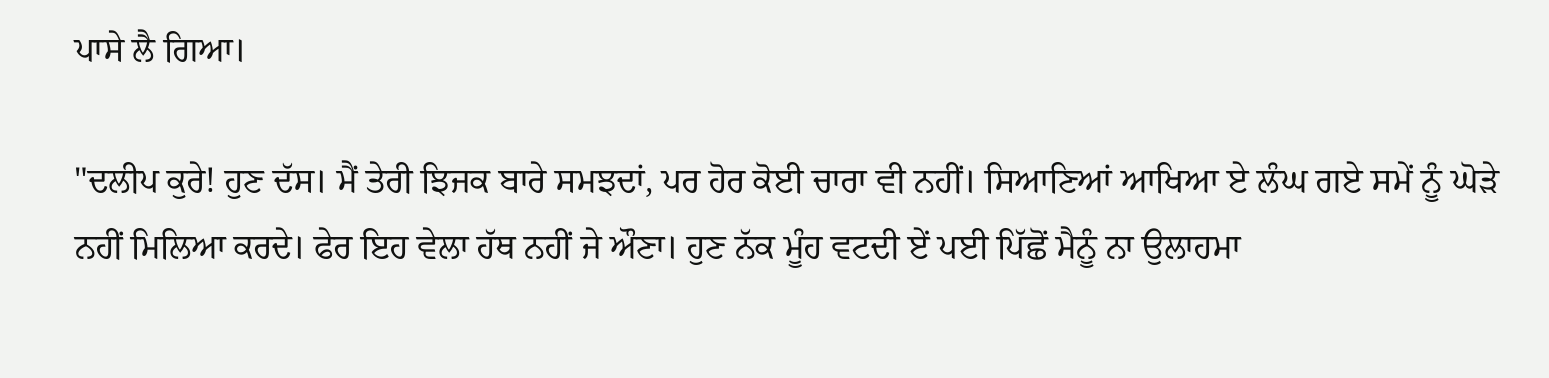ਪਾਸੇ ਲੈ ਗਿਆ।

"ਦਲੀਪ ਕੁਰੇ! ਹੁਣ ਦੱਸ। ਮੈਂ ਤੇਰੀ ਝਿਜਕ ਬਾਰੇ ਸਮਝਦਾਂ, ਪਰ ਹੋਰ ਕੋਈ ਚਾਰਾ ਵੀ ਨਹੀਂ। ਸਿਆਣਿਆਂ ਆਖਿਆ ਏ ਲੰਘ ਗਏ ਸਮੇਂ ਨੂੰ ਘੋੜੇ ਨਹੀਂ ਮਿਲਿਆ ਕਰਦੇ। ਫੇਰ ਇਹ ਵੇਲਾ ਹੱਥ ਨਹੀਂ ਜੇ ਔਣਾ। ਹੁਣ ਨੱਕ ਮੂੰਹ ਵਟਦੀ ਏਂ ਪਈ ਪਿੱਛੋਂ ਮੈਨੂੰ ਨਾ ਉਲਾਹਮਾ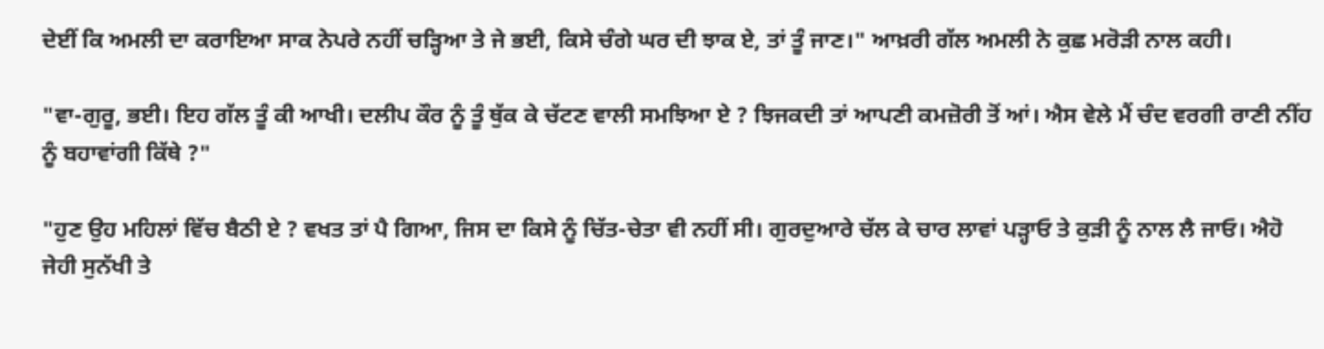ਦੇਈਂ ਕਿ ਅਮਲੀ ਦਾ ਕਰਾਇਆ ਸਾਕ ਨੇਪਰੇ ਨਹੀਂ ਚੜ੍ਹਿਆ ਤੇ ਜੇ ਭਈ, ਕਿਸੇ ਚੰਗੇ ਘਰ ਦੀ ਝਾਕ ਏ, ਤਾਂ ਤੂੰ ਜਾਣ।" ਆਖ਼ਰੀ ਗੱਲ ਅਮਲੀ ਨੇ ਕੁਛ ਮਰੋੜੀ ਨਾਲ ਕਹੀ।

"ਵਾ-ਗੁਰੂ, ਭਈ। ਇਹ ਗੱਲ ਤੂੰ ਕੀ ਆਖੀ। ਦਲੀਪ ਕੌਰ ਨੂੰ ਤੂੰ ਥੁੱਕ ਕੇ ਚੱਟਣ ਵਾਲੀ ਸਮਝਿਆ ਏ ? ਝਿਜਕਦੀ ਤਾਂ ਆਪਣੀ ਕਮਜ਼ੋਰੀ ਤੋਂ ਆਂ। ਐਸ ਵੇਲੇ ਮੈਂ ਚੰਦ ਵਰਗੀ ਰਾਣੀ ਨੀਂਹ ਨੂੰ ਬਹਾਵਾਂਗੀ ਕਿੱਥੇ ?"

"ਹੁਣ ਉਹ ਮਹਿਲਾਂ ਵਿੱਚ ਬੈਠੀ ਏ ? ਵਖਤ ਤਾਂ ਪੈ ਗਿਆ, ਜਿਸ ਦਾ ਕਿਸੇ ਨੂੰ ਚਿੱਤ-ਚੇਤਾ ਵੀ ਨਹੀਂ ਸੀ। ਗੁਰਦੁਆਰੇ ਚੱਲ ਕੇ ਚਾਰ ਲਾਵਾਂ ਪੜ੍ਹਾਓ ਤੇ ਕੁੜੀ ਨੂੰ ਨਾਲ ਲੈ ਜਾਓ। ਐਹੋ ਜੇਹੀ ਸੁਨੱਖੀ ਤੇ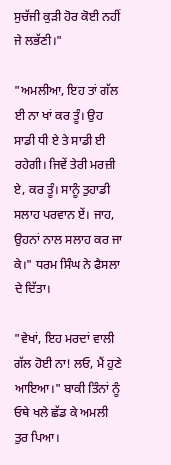ਸੁਚੱਜੀ ਕੁੜੀ ਹੋਰ ਕੋਈ ਨਹੀਂ ਜੇ ਲਭੱਣੀ।"

"ਅਮਲੀਆ, ਇਹ ਤਾਂ ਗੱਲ ਈ ਨਾ ਖਾਂ ਕਰ ਤੂੰ। ਉਹ ਸਾਡੀ ਧੀ ਏ ਤੇ ਸਾਡੀ ਈ ਰਹੇਗੀ। ਜਿਵੇਂ ਤੇਰੀ ਮਰਜ਼ੀ ਏ, ਕਰ ਤੂੰ। ਸਾਨੂੰ ਤੁਹਾਡੀ ਸਲਾਹ ਪਰਵਾਨ ਏਂ। ਜਾਹ, ਉਹਨਾਂ ਨਾਲ ਸਲਾਹ ਕਰ ਜਾ ਕੇ।" ਧਰਮ ਸਿੰਘ ਨੇ ਫੈਸਲਾ ਦੇ ਦਿੱਤਾ।

"ਵੇਖਾਂ, ਇਹ ਮਰਦਾਂ ਵਾਲੀ ਗੱਲ ਹੋਈ ਨਾ! ਲਓ, ਮੈਂ ਹੁਣੇ ਆਇਆ।" ਬਾਕੀ ਤਿੰਨਾਂ ਨੂੰ ਓਥੇ ਖਲੇ ਛੱਡ ਕੇ ਅਮਲੀ ਤੁਰ ਪਿਆ।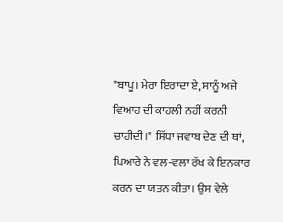"ਬਾਪੂ। ਮੇਰਾ ਇਰਾਦਾ ਏ, ਸਾਨੂੰ ਅਜੇ ਵਿਆਹ ਦੀ ਕਾਹਲੀ ਨਹੀਂ ਕਰਨੀ ਚਾਹੀਦੀ।" ਸਿੱਧਾ ਜਵਾਬ ਦੇਣ ਦੀ ਥਾਂ, ਪਿਆਰੇ ਨੇ ਵਲ-ਵਲਾ ਰੱਖ ਕੇ ਇਨਕਾਰ ਕਰਨ ਦਾ ਯਤਨ ਕੀਤਾ। ਉਸ ਵੇਲੇ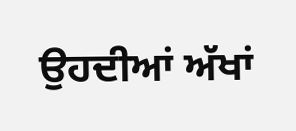ਉਹਦੀਆਂ ਅੱਖਾਂ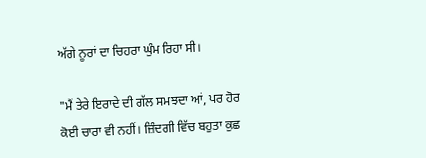ਅੱਗੇ ਨੂਰਾਂ ਦਾ ਚਿਹਰਾ ਘੁੰਮ ਰਿਹਾ ਸੀ।

"ਮੈਂ ਤੇਰੇ ਇਰਾਦੇ ਦੀ ਗੱਲ ਸਮਝਦਾ ਆਂ, ਪਰ ਹੋਰ ਕੋਈ ਚਾਰਾ ਵੀ ਨਹੀਂ। ਜ਼ਿੰਦਗੀ ਵਿੱਚ ਬਹੁਤਾ ਕੁਛ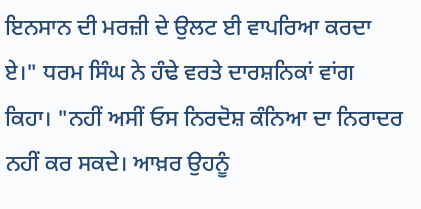ਇਨਸਾਨ ਦੀ ਮਰਜ਼ੀ ਦੇ ਉਲਟ ਈ ਵਾਪਰਿਆ ਕਰਦਾ ਏ।" ਧਰਮ ਸਿੰਘ ਨੇ ਹੰਢੇ ਵਰਤੇ ਦਾਰਸ਼ਨਿਕਾਂ ਵਾਂਗ ਕਿਹਾ। "ਨਹੀਂ ਅਸੀਂ ਓਸ ਨਿਰਦੋਸ਼ ਕੰਨਿਆ ਦਾ ਨਿਰਾਦਰ ਨਹੀਂ ਕਰ ਸਕਦੇ। ਆਖ਼ਰ ਉਹਨੂੰ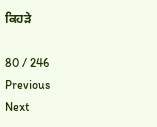ਕਿਹੜੇ

80 / 246
Previous
Next